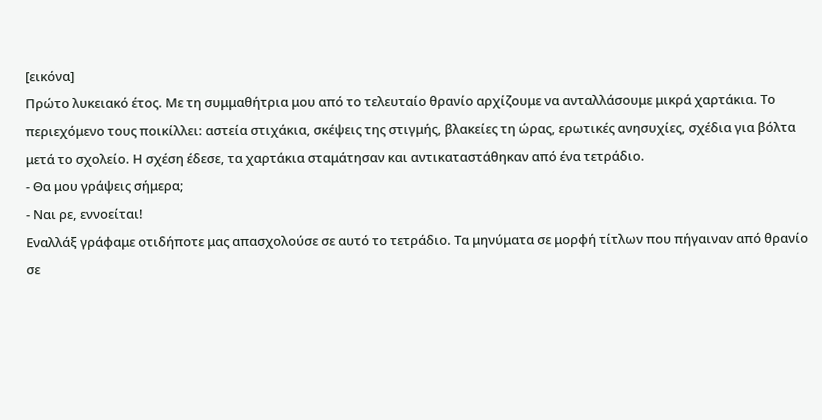[εικόνα]
Πρώτο λυκειακό έτος. Με τη συμμαθήτρια μου από το τελευταίο θρανίο αρχίζουμε να ανταλλάσουμε μικρά χαρτάκια. Το περιεχόμενο τους ποικίλλει: αστεία στιχάκια, σκέψεις της στιγμής, βλακείες τη ώρας, ερωτικές ανησυχίες, σχέδια για βόλτα μετά το σχολείο. Η σχέση έδεσε, τα χαρτάκια σταμάτησαν και αντικαταστάθηκαν από ένα τετράδιο.
- Θα μου γράψεις σήμερα;
- Ναι ρε, εννοείται!
Εναλλάξ γράφαμε οτιδήποτε μας απασχολούσε σε αυτό το τετράδιο. Τα μηνύματα σε μορφή τίτλων που πήγαιναν από θρανίο σε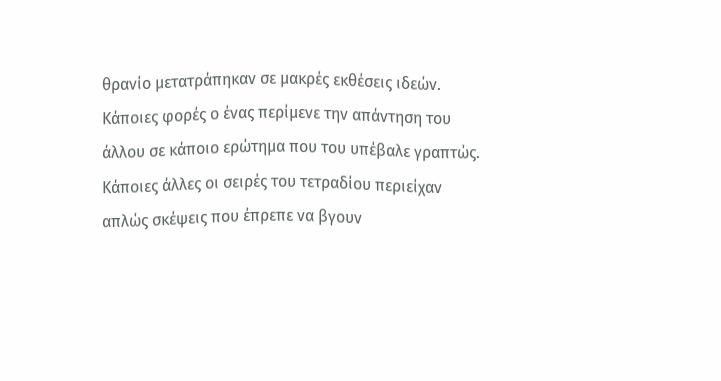θρανίο μετατράπηκαν σε μακρές εκθέσεις ιδεών. Κάποιες φορές ο ένας περίμενε την απάντηση του άλλου σε κάποιο ερώτημα που του υπέβαλε γραπτώς. Κάποιες άλλες οι σειρές του τετραδίου περιείχαν απλώς σκέψεις που έπρεπε να βγουν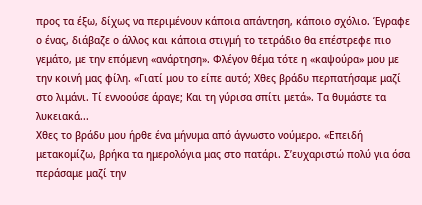προς τα έξω, δίχως να περιμένουν κάποια απάντηση, κάποιο σχόλιο. Έγραφε ο ένας, διάβαζε ο άλλος και κάποια στιγμή το τετράδιο θα επέστρεφε πιο γεμάτο, με την επόμενη «ανάρτηση». Φλέγον θέμα τότε η «καψούρα» μου με την κοινή μας φίλη. «Γιατί μου το είπε αυτό; Χθες βράδυ περπατήσαμε μαζί στο λιμάνι. Τί εννοούσε άραγε; Και τη γύρισα σπίτι μετά». Τα θυμάστε τα λυκειακά...
Χθες το βράδυ μου ήρθε ένα μήνυμα από άγνωστο νούμερο. «Επειδή μετακομίζω, βρήκα τα ημερολόγια μας στο πατάρι. Σ’ευχαριστώ πολύ για όσα περάσαμε μαζί την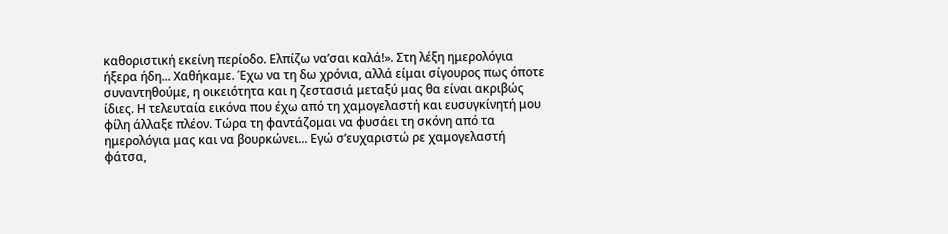καθοριστική εκείνη περίοδο. Ελπίζω να’σαι καλά!». Στη λέξη ημερολόγια ήξερα ήδη... Χαθήκαμε. Έχω να τη δω χρόνια, αλλά είμαι σίγουρος πως όποτε συναντηθούμε, η οικειότητα και η ζεστασιά μεταξύ μας θα είναι ακριβώς ίδιες. Η τελευταία εικόνα που έχω από τη χαμογελαστή και ευσυγκίνητή μου φίλη άλλαξε πλέον. Τώρα τη φαντάζομαι να φυσάει τη σκόνη από τα ημερολόγια μας και να βουρκώνει... Εγώ σ’ευχαριστώ ρε χαμογελαστή φάτσα,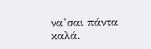να’σαι πάντα καλά.